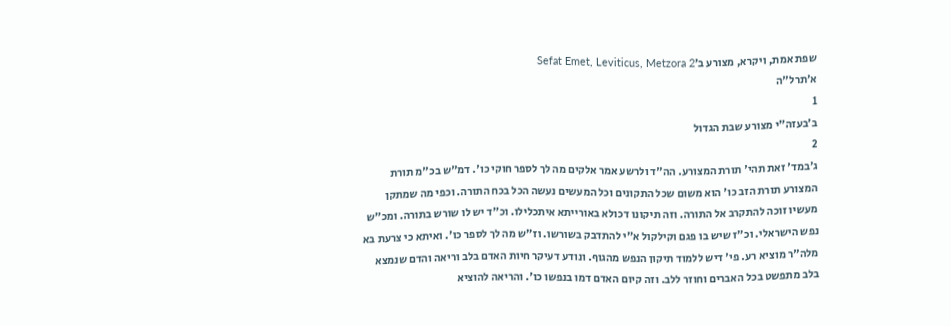שפת אמת, ויקרא, מצורע ב׳Sefat Emet, Leviticus, Metzora 2
א׳תרל"ה
1
ב׳בעזה"י מצורע שבת הגדול
2
ג׳במד' זאת תהי' תורת המצורע. הה"ד ולרשע אמר אלקים מה לך לספר חוקי כו'. דמ"ש בכ"מ תורת המצורע תורת הזב כו' הוא משום שכל התקונים וכל המעשים נעשה הכל בכח התורה. וכפי מה שמתקן מעשיו זוכה להתקרב אל התורה. וזה תיקונו דכולא באורייתא איתכלילו. וכ"ד יש לו שורש בתורה. ומכ"ש נפש הישראלי. וכ"ז שיש בו פגם וקילקול א"י להתדבק בשורשו. וז"ש מה לך לספר כו'. ואיתא כי צרעת בא מלה"ר מוציא רע. פי' דיש ללמוד תיקון הנפש מהגוף. ונודע דעיקר חיות האדם בלב וריאה והדם שנמצא בלב מתפשט בכל האברים וחוזר ללב. וזה קיום האדם דמו בנפשו כו'. והריאה להוציא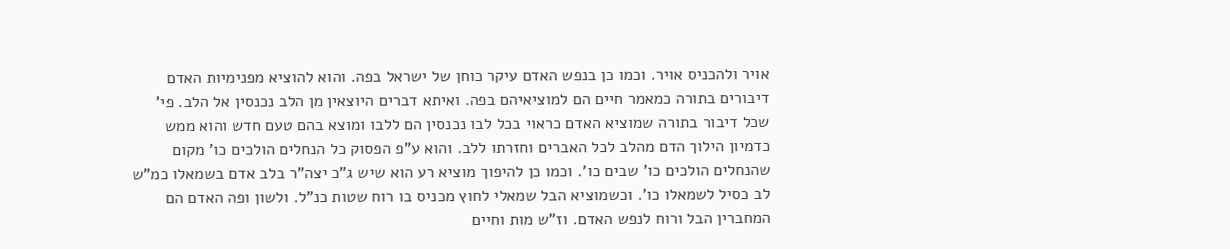אויר ולהכניס אויר. וכמו כן בנפש האדם עיקר כוחן של ישראל בפה. והוא להוציא מפנימיות האדם דיבורים בתורה כמאמר חיים הם למוציאיהם בפה. ואיתא דברים היוצאין מן הלב נכנסין אל הלב. פי' שכל דיבור בתורה שמוציא האדם כראוי בכל לבו נכנסין הם ללבו ומוצא בהם טעם חדש והוא ממש כדמיון הילוך הדם מהלב לכל האברים וחזרתו ללב. והוא ע"פ הפסוק כל הנחלים הולכים כו' מקום שהנחלים הולכים כו' שבים כו'. וכמו כן להיפוך מוציא רע הוא שיש ג"כ יצה"ר בלב אדם בשמאלו כמ"ש לב כסיל לשמאלו כו'. וכשמוציא הבל שמאלי לחוץ מכניס בו רוח שטות כנ"ל. ולשון ופה האדם הם המחברין הבל ורוח לנפש האדם. וז"ש מות וחיים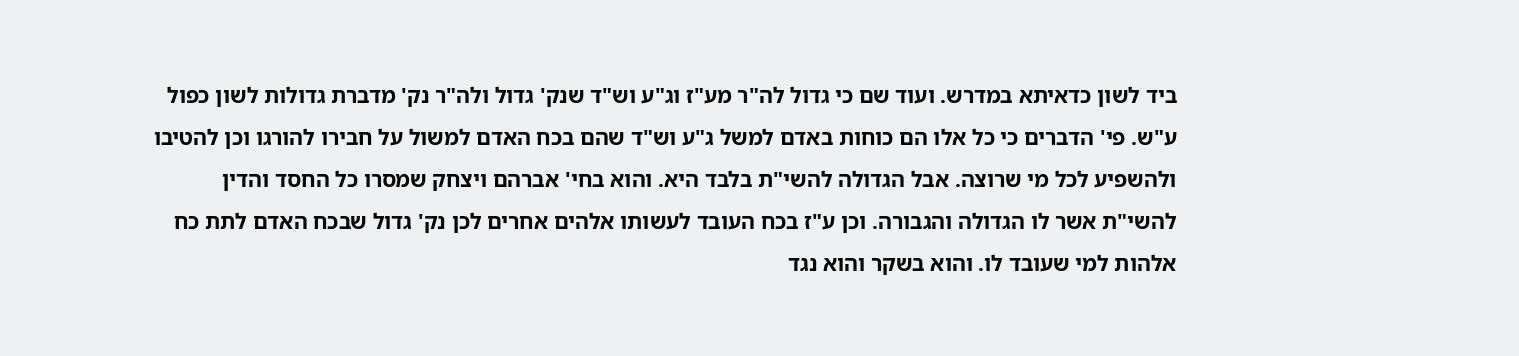ביד לשון כדאיתא במדרש. ועוד שם כי גדול לה"ר מע"ז וג"ע וש"ד שנק' גדול ולה"ר נק' מדברת גדולות לשון כפול ע"ש. פי' הדברים כי כל אלו הם כוחות באדם למשל ג"ע וש"ד שהם בכח האדם למשול על חבירו להורגו וכן להטיבו ולהשפיע לכל מי שרוצה. אבל הגדולה להשי"ת בלבד היא. והוא בחי' אברהם ויצחק שמסרו כל החסד והדין להשי"ת אשר לו הגדולה והגבורה. וכן ע"ז בכח העובד לעשותו אלהים אחרים לכן נק' גדול שבכח האדם לתת כח אלהות למי שעובד לו. והוא בשקר והוא נגד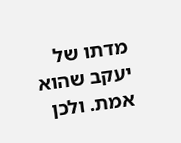מדתו של יעקב שהוא אמת. ולכן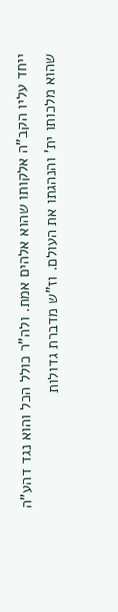ייחד עליו הקב"ה אלקותו שהוא אלהים אמת. ולה"ר כולל הכל והוא נגד דהע"ה שהוא מלכותו ית' והנהגתו את העולם. וז"ש מדברת גדולות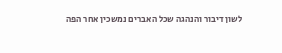לשון דיבור והנהגה שכל האברים נמשכין אחר הפה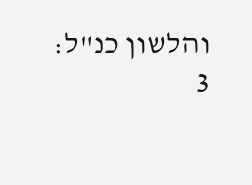והלשון כנ"ל:
3